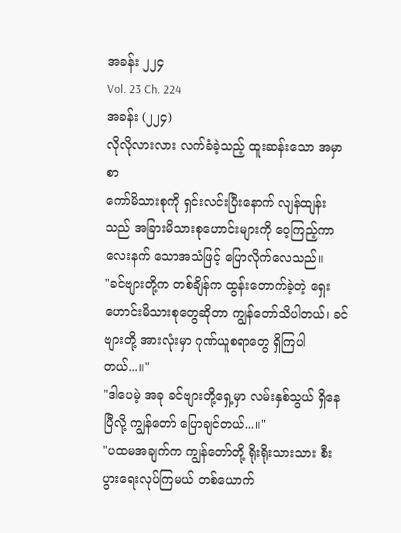အခန်း ၂၂၄
Vol. 23 Ch. 224
အခန်း (၂၂၄)
လိုလိုလားလား လက်ခံခဲ့သည့် ထူးဆန်းသော အမှာစာ
ကော်မိသားစုကို ရှင်းလင်းပြီးနောက် လျန်ထျန်းသည် အခြားမိသားစုဟောင်းများကို ဝေ့ကြည့်ကာ လေးနက် သောအသံဖြင့် ပြောလိုက်လေသည်။
"ခင်ဗျားတို့က တစ်ချိန်က ထွန်းတောက်ခဲ့တဲ့ ရှေးဟောင်းမိသားစုတွေဆိုတာ ကျွန်တော်သိပါတယ်၊ ခင်ဗျားတို့ အားလုံးမှာ ဂုဏ်ယူစရာတွေ ရှိကြပါတယ်...။"
"ဒါပေမဲ့ အခု ခင်ဗျားတို့ရှေ့မှာ လမ်းနှစ်သွယ် ရှိနေပြီလို့ ကျွန်တော် ပြောချင်တယ်...။"
"ပထမအချက်က ကျွန်တော်တို့ ရိုးရိုးသားသား စီးပွားရေးလုပ်ကြမယ် တစ်ယောက်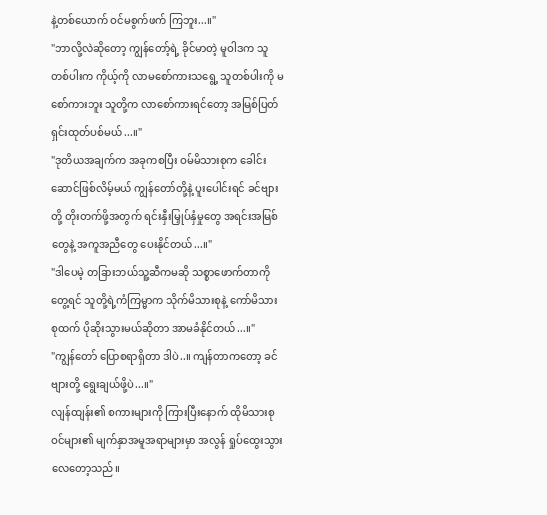နဲ့တစ်ယောက် ဝင်မစွက်ဖက် ကြဘူး...။"
"ဘာလို့လဲဆိုတော့ ကျွန်တော့်ရဲ့ ခိုင်မာတဲ့ မူဝါဒက သူတစ်ပါးက ကိုယ့်ကို လာမစော်ကားသရွေ့ သူတစ်ပါးကို မစော်ကားဘူး သူတို့က လာစော်ကားရင်တော့ အမြစ်ပြတ် ရှင်းထုတ်ပစ်မယ်...။"
"ဒုတိယအချက်က အခုကစပြီး ဝမ်မိသားစုက ခေါင်းဆောင်ဖြစ်လိမ့်မယ် ကျွန်တော်တို့နဲ့ ပူးပေါင်းရင် ခင်ဗျားတို့ တိုးတက်ဖို့အတွက် ရင်းနှီးမြှုပ်နှံမှုတွေ အရင်းအမြစ်တွေနဲ့ အကူအညီတွေ ပေးနိုင်တယ်...။"
"ဒါပေမဲ့ တခြားဘယ်သူ့ဆီကမဆို သစ္စာဖောက်တာကို တွေ့ရင် သူတို့ရဲ့ကံကြမ္မာက သိုက်မိသားစုနဲ့ ကော်မိသားစုထက် ပိုဆိုးသွားမယ်ဆိုတာ အာမခံနိုင်တယ်...။"
"ကျွန်တော် ပြောစရာရှိတာ ဒါပဲ..။ ကျန်တာကတော့ ခင်ဗျားတို့ ရွေးချယ်ဖို့ပဲ...။"
လျန်ထျန်း၏ စကားများကို ကြားပြီးနောက် ထိုမိသားစုဝင်များ၏ မျက်နှာအမူအရာများမှာ အလွန် ရှုပ်ထွေးသွား လေတော့သည်။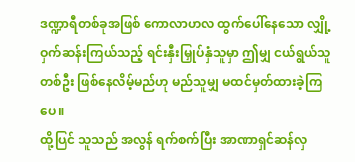ဒဏ္ဍာရီတစ်ခုအဖြစ် ကောလာဟလ ထွက်ပေါ်နေသော လျှို့ဝှက်ဆန်းကြယ်သည့် ရင်းနှီးမြှုပ်နှံသူမှာ ဤမျှ ငယ်ရွယ်သူတစ်ဦး ဖြစ်နေလိမ့်မည်ဟု မည်သူမျှ မထင်မှတ်ထားခဲ့ကြပေ။
ထို့ပြင် သူသည် အလွန် ရက်စက်ပြီး အာဏာရှင်ဆန်လှ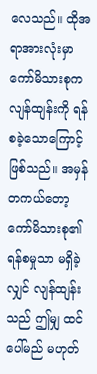လေသည်။ ထိုအရာအားလုံးမှာ ကော်မိသားစုက လျန်ထျန်းကို ရန်စခဲ့သောကြောင့် ဖြစ်သည်။ အမှန်တကယ်တော့ ကော်မိသားစု၏ ရန်စမှုသာ မရှိခဲ့လျှင် လျန်ထျန်းသည် ဤမျှ ထင်ပေါ်မည် မဟုတ်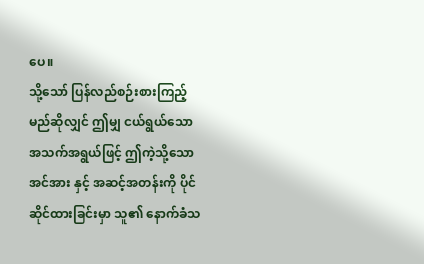ပေ။
သို့သော် ပြန်လည်စဉ်းစားကြည့်မည်ဆိုလျှင် ဤမျှ ငယ်ရွယ်သော အသက်အရွယ်ဖြင့် ဤကဲ့သို့သော အင်အား နှင့် အဆင့်အတန်းကို ပိုင်ဆိုင်ထားခြင်းမှာ သူ၏ နောက်ခံသ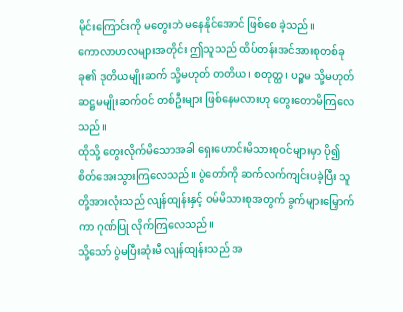မိုင်းကြောင်းကို မတွေးဘဲ မနေနိုင်အောင် ဖြစ်စေ ခဲ့သည်။
ကောလာဟလများအတိုင်း ဤသူသည် ထိပ်တန်းအင်အားစုတစ်ခုခု၏ ဒုတိယမျိုးဆက် သို့မဟုတ် တတိယ၊ စတုတ္ထ၊ ပဉ္စမ သို့မဟုတ် ဆဋ္ဌမမျိုးဆက်ဝင် တစ်ဦးများ ဖြစ်နေမလားဟု တွေးတောမိကြလေသည်။
ထိုသို့ တွေးလိုက်မိသောအခါ ရှေးဟောင်းမိသားစုဝင်များမှာ ပို၍ စိတ်အေးသွားကြလေသည်။ ပွဲတော်ကို ဆက်လက်ကျင်းပခဲ့ပြီး သူတို့အားလုံးသည် လျန်ထျန်းနှင့် ဝမ်မိသားစုအတွက် ခွက်များမြှောက်ကာ ဂုဏ်ပြု လိုက်ကြလေသည်။
သို့သော် ပွဲမပြီးဆုံးမီ လျန်ထျန်းသည် အ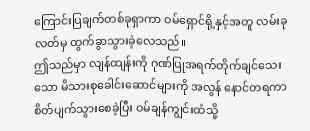ကြောင်းပြချက်တစ်ခုရှာကာ ဝမ်ရှောင်ရို့နှင့်အတူ လမ်းခုလတ်မှ ထွက်ခွာသွားခဲ့လေသည်။
ဤသည်မှာ လျန်ထျန်းကို ဂုဏ်ပြုအရက်တိုက်ချင်သေးသော မိသားစုခေါင်းဆောင်များကို အလွန် နောင်တရကာ စိတ်ပျက်သွားစေခဲ့ပြီး ဝမ်ချန်ကျွင်းထံသို့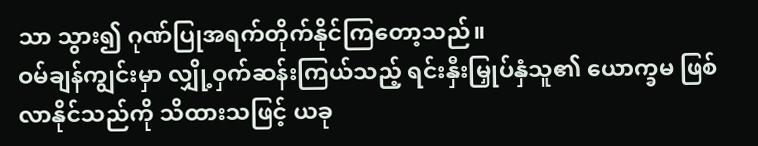သာ သွား၍ ဂုဏ်ပြုအရက်တိုက်နိုင်ကြတော့သည်။
ဝမ်ချန်ကျွင်းမှာ လျှို့ဝှက်ဆန်းကြယ်သည့် ရင်းနှီးမြှုပ်နှံသူ၏ ယောက္ခမ ဖြစ်လာနိုင်သည်ကို သိထားသဖြင့် ယခု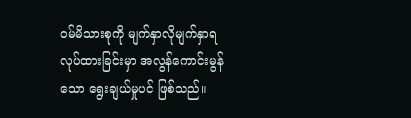ဝမ်မိသားစုကို မျက်နှာလိုမျက်နှာရ လုပ်ထားခြင်းမှာ အလွန်ကောင်းမွန်သော ရွေးချယ်မှုပင် ဖြစ်သည်။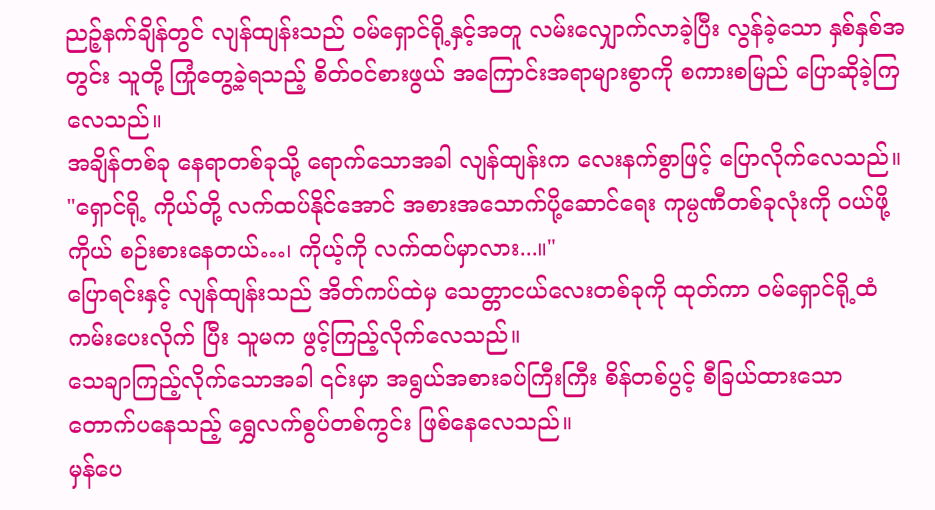ညဉ့်နက်ချိန်တွင် လျန်ထျန်းသည် ဝမ်ရှောင်ရို့နှင့်အတူ လမ်းလျှောက်လာခဲ့ပြီး လွန်ခဲ့သော နှစ်နှစ်အတွင်း သူတို့ ကြုံတွေ့ခဲ့ရသည့် စိတ်ဝင်စားဖွယ် အကြောင်းအရာများစွာကို စကားစမြည် ပြောဆိုခဲ့ကြလေသည်။
အချိန်တစ်ခု နေရာတစ်ခုသို့ ရောက်သောအခါ လျန်ထျန်းက လေးနက်စွာဖြင့် ပြောလိုက်လေသည်။
"ရှောင်ရို့ ကိုယ်တို့ လက်ထပ်နိုင်အောင် အစားအသောက်ပို့ဆောင်ရေး ကုမ္ပဏီတစ်ခုလုံးကို ဝယ်ဖို့ ကိုယ် စဉ်းစားနေတယ်…၊ ကိုယ့်ကို လက်ထပ်မှာလား...။"
ပြောရင်းနှင့် လျန်ထျန်းသည် အိတ်ကပ်ထဲမှ သေတ္တာငယ်လေးတစ်ခုကို ထုတ်ကာ ဝမ်ရှောင်ရို့ထံ ကမ်းပေးလိုက် ပြီး သူမက ဖွင့်ကြည့်လိုက်လေသည်။
သေချာကြည့်လိုက်သောအခါ ၎င်းမှာ အရွယ်အစားခပ်ကြီးကြီး စိန်တစ်ပွင့် စီခြယ်ထားသော တောက်ပနေသည့် ရွှေလက်စွပ်တစ်ကွင်း ဖြစ်နေလေသည်။
မှန်ပေ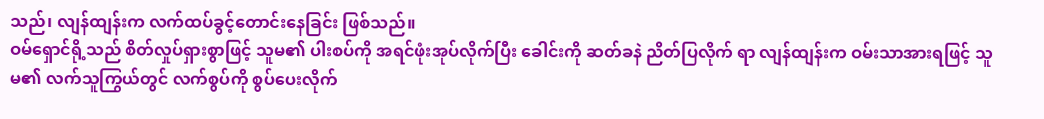သည်၊ လျန်ထျန်းက လက်ထပ်ခွင့်တောင်းနေခြင်း ဖြစ်သည်။
ဝမ်ရှောင်ရို့သည် စိတ်လှုပ်ရှားစွာဖြင့် သူမ၏ ပါးစပ်ကို အရင်ဖုံးအုပ်လိုက်ပြီး ခေါင်းကို ဆတ်ခနဲ ညိတ်ပြလိုက် ရာ လျန်ထျန်းက ဝမ်းသာအားရဖြင့် သူမ၏ လက်သူကြွယ်တွင် လက်စွပ်ကို စွပ်ပေးလိုက်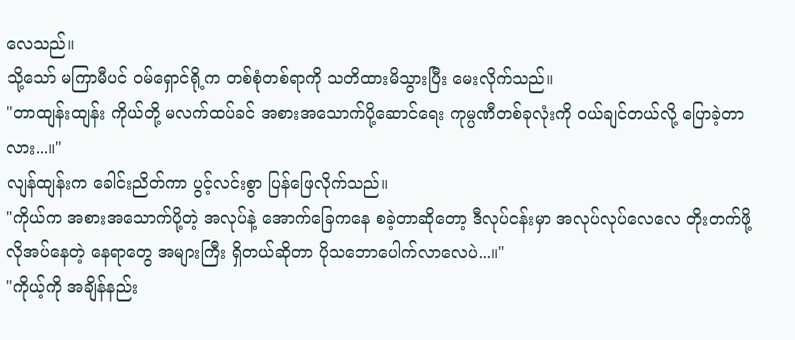လေသည်။
သို့သော် မကြာမီပင် ဝမ်ရှောင်ရို့က တစ်စုံတစ်ရာကို သတိထားမိသွားပြီး မေးလိုက်သည်။
"တာထျန်းထျန်း ကိုယ်တို့ မလက်ထပ်ခင် အစားအသောက်ပို့ဆောင်ရေး ကုမ္ပဏီတစ်ခုလုံးကို ဝယ်ချင်တယ်လို့ ပြောခဲ့တာလား...။"
လျန်ထျန်းက ခေါင်းညိတ်ကာ ပွင့်လင်းစွာ ပြန်ဖြေလိုက်သည်။
"ကိုယ်က အစားအသောက်ပို့တဲ့ အလုပ်နဲ့ အောက်ခြေကနေ စခဲ့တာဆိုတော့ ဒီလုပ်ငန်းမှာ အလုပ်လုပ်လေလေ တိုးတက်ဖို့ လိုအပ်နေတဲ့ နေရာတွေ အများကြီး ရှိတယ်ဆိုတာ ပိုသဘောပေါက်လာလေပဲ...။"
"ကိုယ့်ကို အချိန်နည်း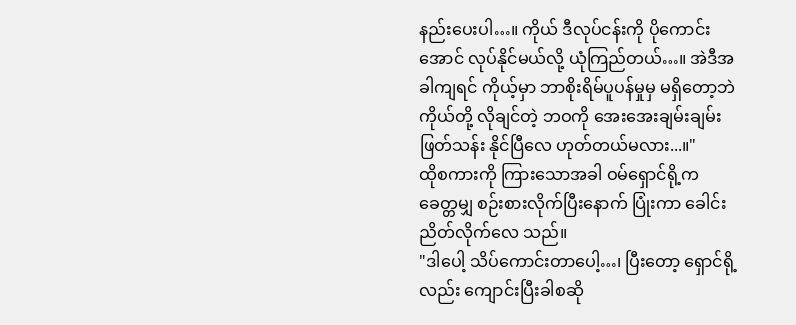နည်းပေးပါ…။ ကိုယ် ဒီလုပ်ငန်းကို ပိုကောင်းအောင် လုပ်နိုင်မယ်လို့ ယုံကြည်တယ်…။ အဲဒီအခါကျရင် ကိုယ့်မှာ ဘာစိုးရိမ်ပူပန်မှုမှ မရှိတော့ဘဲ ကိုယ်တို့ လိုချင်တဲ့ ဘဝကို အေးအေးချမ်းချမ်း ဖြတ်သန်း နိုင်ပြီလေ ဟုတ်တယ်မလား...။"
ထိုစကားကို ကြားသောအခါ ဝမ်ရှောင်ရို့က ခေတ္တမျှ စဉ်းစားလိုက်ပြီးနောက် ပြုံးကာ ခေါင်းညိတ်လိုက်လေ သည်။
"ဒါပေါ့ သိပ်ကောင်းတာပေါ့…၊ ပြီးတော့ ရှောင်ရို့လည်း ကျောင်းပြီးခါစဆို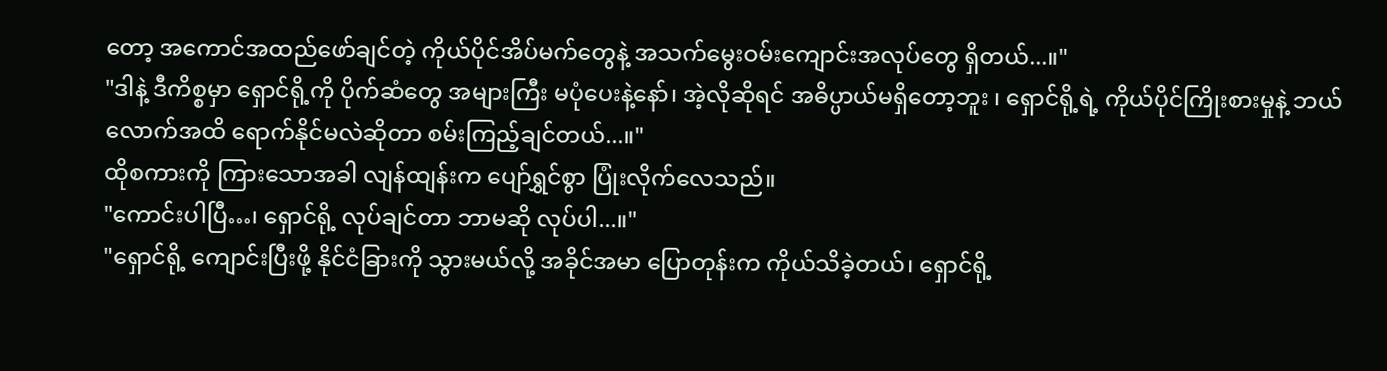တော့ အကောင်အထည်ဖော်ချင်တဲ့ ကိုယ်ပိုင်အိပ်မက်တွေနဲ့ အသက်မွေးဝမ်းကျောင်းအလုပ်တွေ ရှိတယ်...။"
"ဒါနဲ့ ဒီကိစ္စမှာ ရှောင်ရို့ကို ပိုက်ဆံတွေ အများကြီး မပုံပေးနဲ့နော်၊ အဲ့လိုဆိုရင် အဓိပ္ပာယ်မရှိတော့ဘူး ၊ ရှောင်ရို့ရဲ့ ကိုယ်ပိုင်ကြိုးစားမှုနဲ့ ဘယ်လောက်အထိ ရောက်နိုင်မလဲဆိုတာ စမ်းကြည့်ချင်တယ်...။"
ထိုစကားကို ကြားသောအခါ လျန်ထျန်းက ပျော်ရွှင်စွာ ပြုံးလိုက်လေသည်။
"ကောင်းပါပြီ…၊ ရှောင်ရို့ လုပ်ချင်တာ ဘာမဆို လုပ်ပါ...။"
"ရှောင်ရို့ ကျောင်းပြီးဖို့ နိုင်ငံခြားကို သွားမယ်လို့ အခိုင်အမာ ပြောတုန်းက ကိုယ်သိခဲ့တယ်၊ ရှောင်ရို့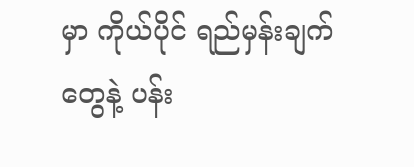မှာ ကိုယ်ပိုင် ရည်မှန်းချက်တွေနဲ့ ပန်း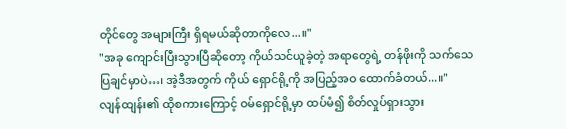တိုင်တွေ အများကြီး ရှိရမယ်ဆိုတာကိုလေ...။"
"အခု ကျောင်းပြီးသွားပြီဆိုတော့ ကိုယ်သင်ယူခဲ့တဲ့ အရာတွေရဲ့ တန်ဖိုးကို သက်သေပြချင်မှာပဲ…၊ အဲ့ဒီအတွက် ကိုယ် ရှောင်ရို့ကို အပြည့်အဝ ထောက်ခံတယ်...။"
လျန်ထျန်း၏ ထိုစကားကြောင့် ဝမ်ရှောင်ရို့မှာ ထပ်မံ၍ စိတ်လှုပ်ရှားသွား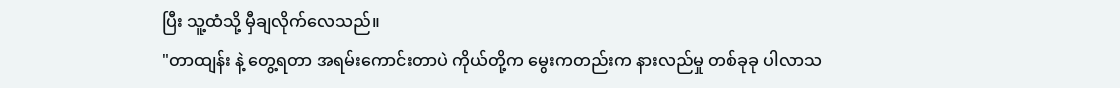ပြီး သူ့ထံသို့ မှီချလိုက်လေသည်။
"တာထျန်း နဲ့ တွေ့ရတာ အရမ်းကောင်းတာပဲ ကိုယ်တို့က မွေးကတည်းက နားလည်မှု တစ်ခုခု ပါလာသ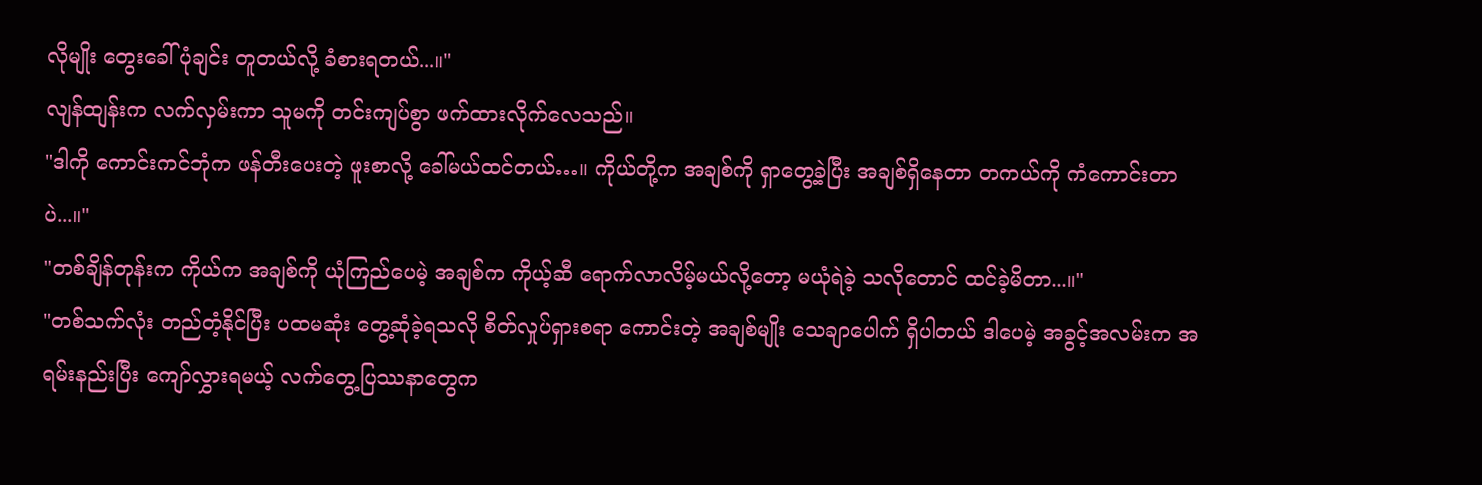လိုမျိုး တွေးခေါ်ပုံချင်း တူတယ်လို့ ခံစားရတယ်...။"
လျန်ထျန်းက လက်လှမ်းကာ သူမကို တင်းကျပ်စွာ ဖက်ထားလိုက်လေသည်။
"ဒါကို ကောင်းကင်ဘုံက ဖန်တီးပေးတဲ့ ဖူးစာလို့ ခေါ်မယ်ထင်တယ်…။ ကိုယ်တို့က အချစ်ကို ရှာတွေ့ခဲ့ပြီး အချစ်ရှိနေတာ တကယ်ကို ကံကောင်းတာပဲ...။"
"တစ်ချိန်တုန်းက ကိုယ်က အချစ်ကို ယုံကြည်ပေမဲ့ အချစ်က ကိုယ့်ဆီ ရောက်လာလိမ့်မယ်လို့တော့ မယုံရဲခဲ့ သလိုတောင် ထင်ခဲ့မိတာ...။"
"တစ်သက်လုံး တည်တံ့နိုင်ပြီး ပထမဆုံး တွေ့ဆုံခဲ့ရသလို စိတ်လှုပ်ရှားစရာ ကောင်းတဲ့ အချစ်မျိုး သေချာပေါက် ရှိပါတယ် ဒါပေမဲ့ အခွင့်အလမ်းက အရမ်းနည်းပြီး ကျော်လွှားရမယ့် လက်တွေ့ပြဿနာတွေက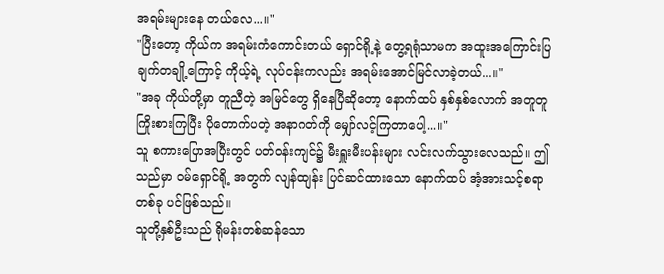အရမ်းများနေ တယ်လေ...။"
"ပြီးတော့ ကိုယ်က အရမ်းကံကောင်းတယ် ရှောင်ရို့နဲ့ တွေ့ရရုံသာမက အထူးအကြောင်းပြချက်တချို့ကြောင့် ကိုယ့်ရဲ့ လုပ်ငန်းကလည်း အရမ်းအောင်မြင်လာခဲ့တယ်...။"
"အခု ကိုယ်တို့မှာ တူညီတဲ့ အမြင်တွေ ရှိနေပြီဆိုတော့ နောက်ထပ် နှစ်နှစ်လောက် အတူတူ ကြိုးစားကြပြီး ပိုတောက်ပတဲ့ အနာဂတ်ကို မျှော်လင့်ကြတာပေါ့...။"
သူ စကားပြောအပြီးတွင် ပတ်ဝန်းကျင်၌ မီးရှူးမီးပန်းများ လင်းလက်သွားလေသည်။ ဤသည်မှာ ဝမ်ရှောင်ရို့ အတွက် လျန်ထျန်း ပြင်ဆင်ထားသော နောက်ထပ် အံ့အားသင့်စရာတစ်ခု ပင်ဖြစ်သည်။
သူတို့နှစ်ဦးသည် ရိုမန်းတစ်ဆန်သော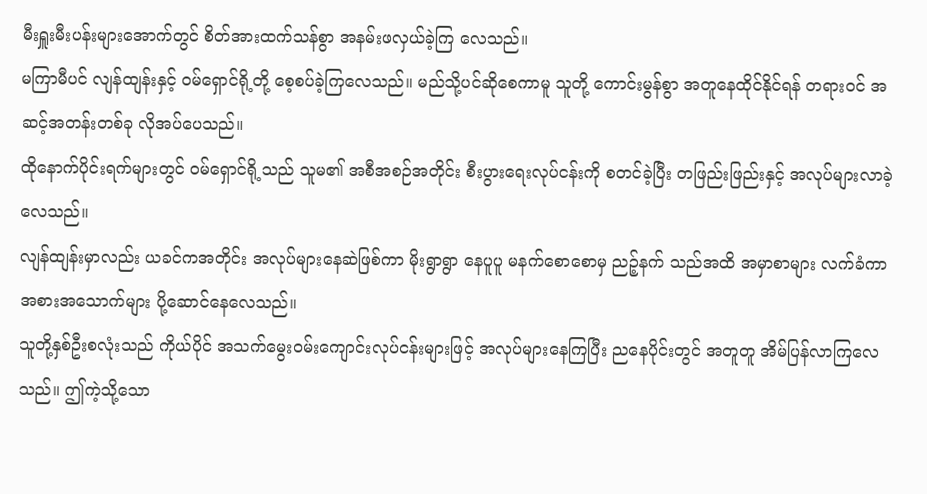မီးရှူးမီးပန်းများအောက်တွင် စိတ်အားထက်သန်စွာ အနမ်းဖလှယ်ခဲ့ကြ လေသည်။
မကြာမီပင် လျန်ထျန်းနှင့် ဝမ်ရှောင်ရို့တို့ စေ့စပ်ခဲ့ကြလေသည်။ မည်သို့ပင်ဆိုစေကာမူ သူတို့ ကောင်းမွန်စွာ အတူနေထိုင်နိုင်ရန် တရားဝင် အဆင့်အတန်းတစ်ခု လိုအပ်ပေသည်။
ထိုနောက်ပိုင်းရက်များတွင် ဝမ်ရှောင်ရို့သည် သူမ၏ အစီအစဉ်အတိုင်း စီးပွားရေးလုပ်ငန်းကို စတင်ခဲ့ပြီး တဖြည်းဖြည်းနှင့် အလုပ်များလာခဲ့လေသည်။
လျန်ထျန်းမှာလည်း ယခင်ကအတိုင်း အလုပ်များနေဆဲဖြစ်ကာ မိုးရွာရွာ နေပူပူ မနက်စောစောမှ ညဉ့်နက် သည်အထိ အမှာစာများ လက်ခံကာ အစားအသောက်များ ပို့ဆောင်နေလေသည်။
သူတို့နှစ်ဦးစလုံးသည် ကိုယ်ပိုင် အသက်မွေးဝမ်းကျောင်းလုပ်ငန်းများဖြင့် အလုပ်များနေကြပြီး ညနေပိုင်းတွင် အတူတူ အိမ်ပြန်လာကြလေသည်။ ဤကဲ့သို့သော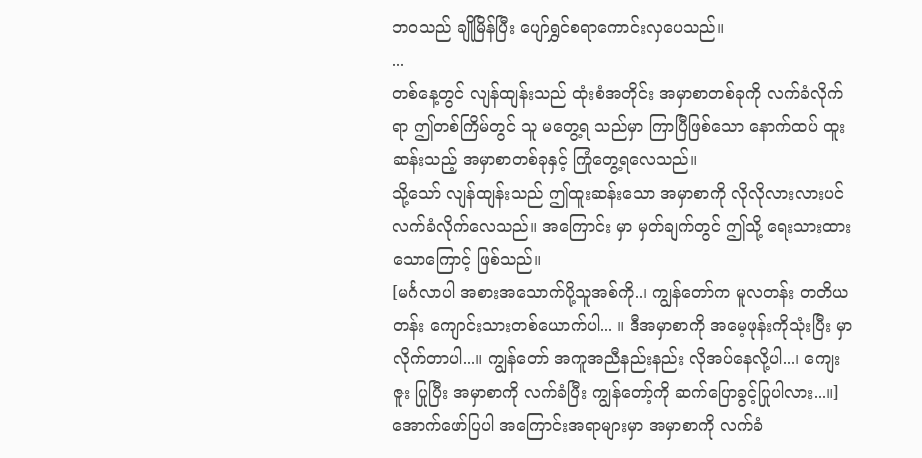ဘဝသည် ချိုမြိန်ပြီး ပျော်ရွှင်စရာကောင်းလှပေသည်။
...
တစ်နေ့တွင် လျန်ထျန်းသည် ထုံးစံအတိုင်း အမှာစာတစ်ခုကို လက်ခံလိုက်ရာ ဤတစ်ကြိမ်တွင် သူ မတွေ့ရ သည်မှာ ကြာပြီဖြစ်သော နောက်ထပ် ထူးဆန်းသည့် အမှာစာတစ်ခုနှင့် ကြုံတွေ့ရလေသည်။
သို့သော် လျန်ထျန်းသည် ဤထူးဆန်းသော အမှာစာကို လိုလိုလားလားပင် လက်ခံလိုက်လေသည်။ အကြောင်း မှာ မှတ်ချက်တွင် ဤသို့ ရေးသားထားသောကြောင့် ဖြစ်သည်။
[မင်္ဂလာပါ အစားအသောက်ပို့သူအစ်ကို..၊ ကျွန်တော်က မူလတန်း တတိယတန်း ကျောင်းသားတစ်ယောက်ပါ... ။ ဒီအမှာစာကို အမေ့ဖုန်းကိုသုံးပြီး မှာလိုက်တာပါ...။ ကျွန်တော် အကူအညီနည်းနည်း လိုအပ်နေလို့ပါ...၊ ကျေးဇူး ပြုပြီး အမှာစာကို လက်ခံပြီး ကျွန်တော့်ကို ဆက်ပြောခွင့်ပြုပါလား...။]
အောက်ဖော်ပြပါ အကြောင်းအရာများမှာ အမှာစာကို လက်ခံ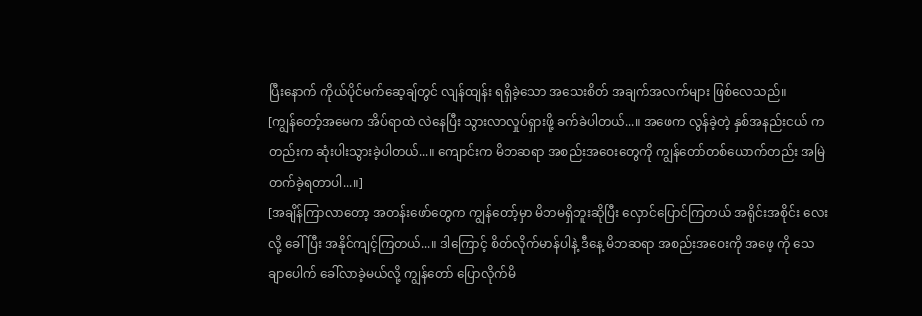ပြီးနောက် ကိုယ်ပိုင်မက်ဆေ့ချ်တွင် လျန်ထျန်း ရရှိခဲ့သော အသေးစိတ် အချက်အလက်များ ဖြစ်လေသည်။
[ကျွန်တော့်အမေက အိပ်ရာထဲ လဲနေပြီး သွားလာလှုပ်ရှားဖို့ ခက်ခဲပါတယ်...။ အဖေက လွန်ခဲ့တဲ့ နှစ်အနည်းငယ် ကတည်းက ဆုံးပါးသွားခဲ့ပါတယ်...။ ကျောင်းက မိဘဆရာ အစည်းအဝေးတွေကို ကျွန်တော်တစ်ယောက်တည်း အမြဲတက်ခဲ့ရတာပါ...။]
[အချိန်ကြာလာတော့ အတန်းဖော်တွေက ကျွန်တော့်မှာ မိဘမရှိဘူးဆိုပြီး လှောင်ပြောင်ကြတယ် အရိုင်းအစိုင်း လေးလို့ ခေါ်ပြီး အနိုင်ကျင့်ကြတယ်...။ ဒါကြောင့် စိတ်လိုက်မာန်ပါနဲ့ ဒီနေ့ မိဘဆရာ အစည်းအဝေးကို အဖေ့ ကို သေချာပေါက် ခေါ်လာခဲ့မယ်လို့ ကျွန်တော် ပြောလိုက်မိ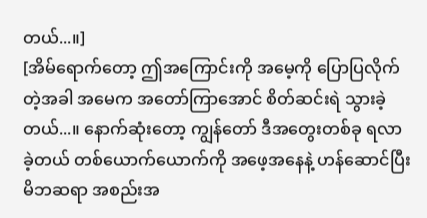တယ်...။]
[အိမ်ရောက်တော့ ဤအကြောင်းကို အမေ့ကို ပြောပြလိုက်တဲ့အခါ အမေက အတော်ကြာအောင် စိတ်ဆင်းရဲ သွားခဲ့တယ်...။ နောက်ဆုံးတော့ ကျွန်တော် ဒီအတွေးတစ်ခု ရလာခဲ့တယ် တစ်ယောက်ယောက်ကို အဖေ့အနေနဲ့ ဟန်ဆောင်ပြီး မိဘဆရာ အစည်းအ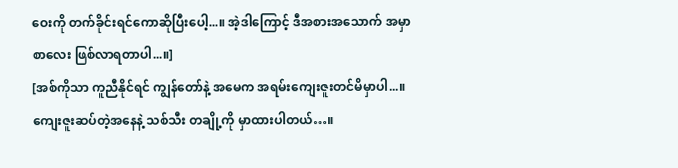ဝေးကို တက်ခိုင်းရင်ကောဆိုပြီးပေါ့...။ အဲ့ဒါကြောင့် ဒီအစားအသောက် အမှာစာလေး ဖြစ်လာရတာပါ...။]
[အစ်ကိုသာ ကူညီနိုင်ရင် ကျွန်တော်နဲ့ အမေက အရမ်းကျေးဇူးတင်မိမှာပါ...။ ကျေးဇူးဆပ်တဲ့အနေနဲ့ သစ်သီး တချို့ကို မှာထားပါတယ်…။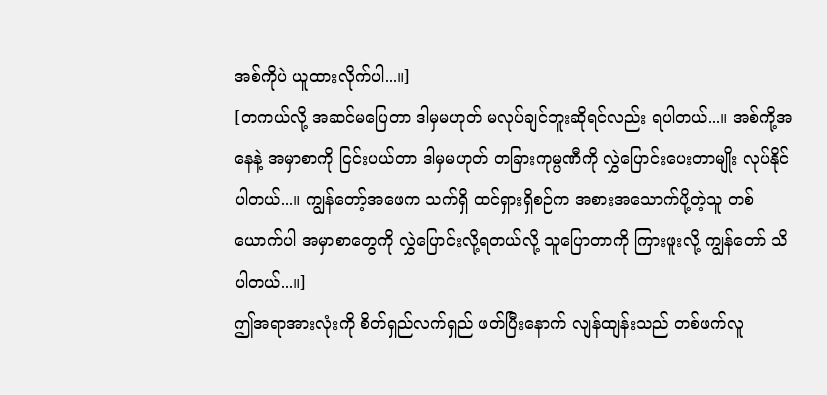အစ်ကိုပဲ ယူထားလိုက်ပါ...။]
[တကယ်လို့ အဆင်မပြေတာ ဒါမှမဟုတ် မလုပ်ချင်ဘူးဆိုရင်လည်း ရပါတယ်...။ အစ်ကို့အနေနဲ့ အမှာစာကို ငြင်းပယ်တာ ဒါမှမဟုတ် တခြားကုမ္ပဏီကို လွှဲပြောင်းပေးတာမျိုး လုပ်နိုင်ပါတယ်...။ ကျွန်တော့်အဖေက သက်ရှိ ထင်ရှားရှိစဉ်က အစားအသောက်ပို့တဲ့သူ တစ်ယောက်ပါ အမှာစာတွေကို လွှဲပြောင်းလို့ရတယ်လို့ သူပြောတာကို ကြားဖူးလို့ ကျွန်တော် သိပါတယ်...။]
ဤအရာအားလုံးကို စိတ်ရှည်လက်ရှည် ဖတ်ပြီးနောက် လျန်ထျန်းသည် တစ်ဖက်လူ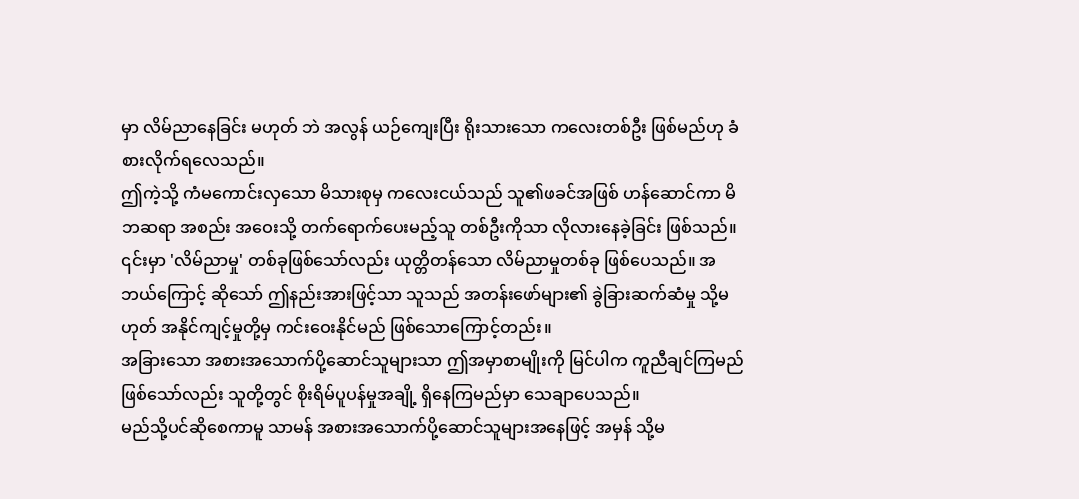မှာ လိမ်ညာနေခြင်း မဟုတ် ဘဲ အလွန် ယဉ်ကျေးပြီး ရိုးသားသော ကလေးတစ်ဦး ဖြစ်မည်ဟု ခံစားလိုက်ရလေသည်။
ဤကဲ့သို့ ကံမကောင်းလှသော မိသားစုမှ ကလေးငယ်သည် သူ၏ဖခင်အဖြစ် ဟန်ဆောင်ကာ မိဘဆရာ အစည်း အဝေးသို့ တက်ရောက်ပေးမည့်သူ တစ်ဦးကိုသာ လိုလားနေခဲ့ခြင်း ဖြစ်သည်။
၎င်းမှာ 'လိမ်ညာမှု' တစ်ခုဖြစ်သော်လည်း ယုတ္တိတန်သော လိမ်ညာမှုတစ်ခု ဖြစ်ပေသည်။ အဘယ်ကြောင့် ဆိုသော် ဤနည်းအားဖြင့်သာ သူသည် အတန်းဖော်များ၏ ခွဲခြားဆက်ဆံမှု သို့မဟုတ် အနိုင်ကျင့်မှုတို့မှ ကင်းဝေးနိုင်မည် ဖြစ်သောကြောင့်တည်း။
အခြားသော အစားအသောက်ပို့ဆောင်သူများသာ ဤအမှာစာမျိုးကို မြင်ပါက ကူညီချင်ကြမည် ဖြစ်သော်လည်း သူတို့တွင် စိုးရိမ်ပူပန်မှုအချို့ ရှိနေကြမည်မှာ သေချာပေသည်။
မည်သို့ပင်ဆိုစေကာမူ သာမန် အစားအသောက်ပို့ဆောင်သူများအနေဖြင့် အမှန် သို့မ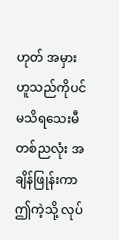ဟုတ် အမှား ဟူသည်ကိုပင် မသိရသေးမီ တစ်ညလုံး အချိန်ဖြုန်းကာ ဤကဲ့သို့ လုပ်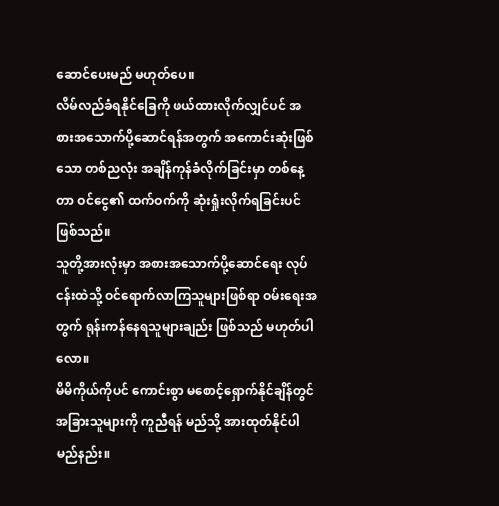ဆောင်ပေးမည် မဟုတ်ပေ။
လိမ်လည်ခံရနိုင်ခြေကို ဖယ်ထားလိုက်လျှင်ပင် အစားအသောက်ပို့ဆောင်ရန်အတွက် အကောင်းဆုံးဖြစ်သော တစ်ညလုံး အချိန်ကုန်ခံလိုက်ခြင်းမှာ တစ်နေ့တာ ဝင်ငွေ၏ ထက်ဝက်ကို ဆုံးရှုံးလိုက်ရခြင်းပင် ဖြစ်သည်။
သူတို့အားလုံးမှာ အစားအသောက်ပို့ဆောင်ရေး လုပ်ငန်းထဲသို့ ဝင်ရောက်လာကြသူများဖြစ်ရာ ဝမ်းရေးအတွက် ရုန်းကန်နေရသူများချည်း ဖြစ်သည် မဟုတ်ပါလော။
မိမိကိုယ်ကိုပင် ကောင်းစွာ မစောင့်ရှောက်နိုင်ချိန်တွင် အခြားသူများကို ကူညီရန် မည်သို့ အားထုတ်နိုင်ပါ မည်နည်း။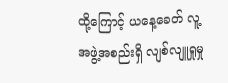ထို့ကြောင့် ယနေ့ခေတ် လူ့အဖွဲ့အစည်းရှိ လျစ်လျူရှုမှု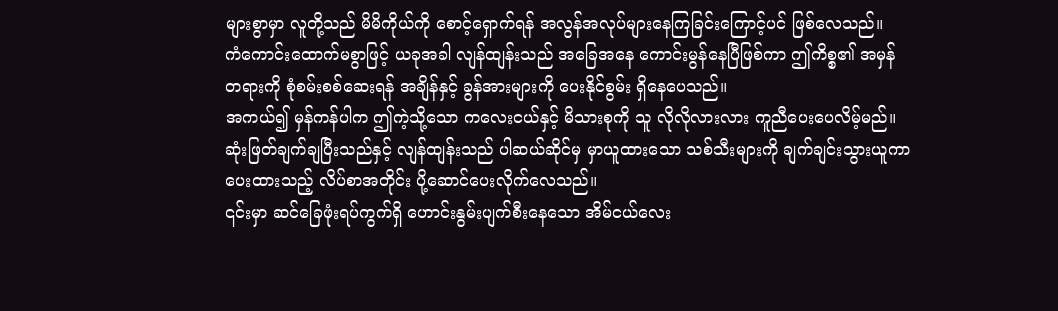များစွာမှာ လူတို့သည် မိမိကိုယ်ကို စောင့်ရှောက်ရန် အလွန်အလုပ်များနေကြခြင်းကြောင့်ပင် ဖြစ်လေသည်။
ကံကောင်းထောက်မစွာဖြင့် ယခုအခါ လျန်ထျန်းသည် အခြေအနေ ကောင်းမွန်နေပြီဖြစ်ကာ ဤကိစ္စ၏ အမှန် တရားကို စုံစမ်းစစ်ဆေးရန် အချိန်နှင့် ခွန်အားများကို ပေးနိုင်စွမ်း ရှိနေပေသည်။
အကယ်၍ မှန်ကန်ပါက ဤကဲ့သို့သော ကလေးငယ်နှင့် မိသားစုကို သူ လိုလိုလားလား ကူညီပေးပေလိမ့်မည်။
ဆုံးဖြတ်ချက်ချပြီးသည်နှင့် လျန်ထျန်းသည် ပါဆယ်ဆိုင်မှ မှာယူထားသော သစ်သီးများကို ချက်ချင်းသွားယူကာ ပေးထားသည့် လိပ်စာအတိုင်း ပို့ဆောင်ပေးလိုက်လေသည်။
၎င်းမှာ ဆင်ခြေဖုံးရပ်ကွက်ရှိ ဟောင်းနွမ်းပျက်စီးနေသော အိမ်ငယ်လေး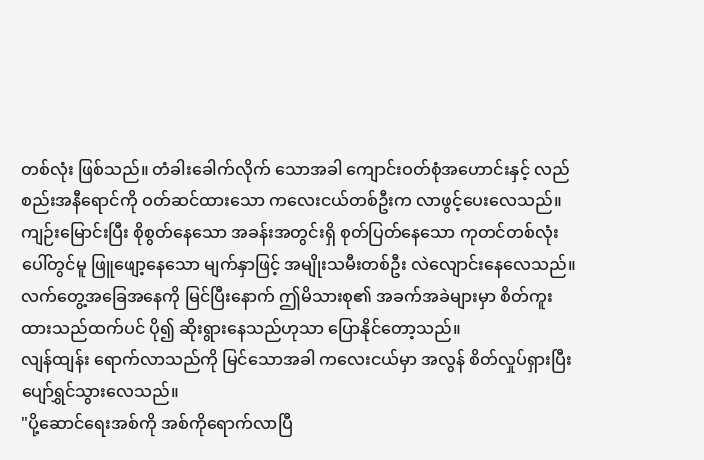တစ်လုံး ဖြစ်သည်။ တံခါးခေါက်လိုက် သောအခါ ကျောင်းဝတ်စုံအဟောင်းနှင့် လည်စည်းအနီရောင်ကို ဝတ်ဆင်ထားသော ကလေးငယ်တစ်ဦးက လာဖွင့်ပေးလေသည်။
ကျဉ်းမြောင်းပြီး စိုစွတ်နေသော အခန်းအတွင်းရှိ စုတ်ပြတ်နေသော ကုတင်တစ်လုံးပေါ်တွင်မူ ဖြူဖျော့နေသော မျက်နှာဖြင့် အမျိုးသမီးတစ်ဦး လဲလျောင်းနေလေသည်။
လက်တွေ့အခြေအနေကို မြင်ပြီးနောက် ဤမိသားစု၏ အခက်အခဲများမှာ စိတ်ကူးထားသည်ထက်ပင် ပို၍ ဆိုးရွားနေသည်ဟုသာ ပြောနိုင်တော့သည်။
လျန်ထျန်း ရောက်လာသည်ကို မြင်သောအခါ ကလေးငယ်မှာ အလွန် စိတ်လှုပ်ရှားပြီး ပျော်ရွှင်သွားလေသည်။
"ပို့ဆောင်ရေးအစ်ကို အစ်ကိုရောက်လာပြီ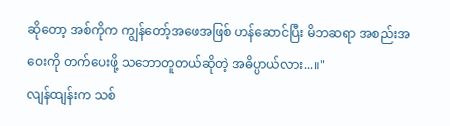ဆိုတော့ အစ်ကိုက ကျွန်တော့်အဖေအဖြစ် ဟန်ဆောင်ပြီး မိဘဆရာ အစည်းအဝေးကို တက်ပေးဖို့ သဘောတူတယ်ဆိုတဲ့ အဓိပ္ပာယ်လား...။"
လျန်ထျန်းက သစ်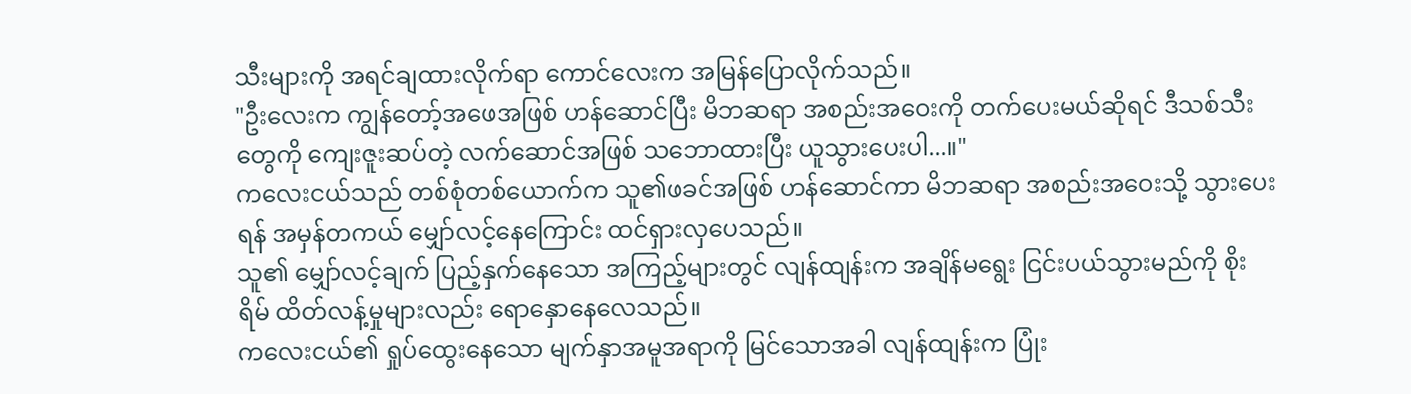သီးများကို အရင်ချထားလိုက်ရာ ကောင်လေးက အမြန်ပြောလိုက်သည်။
"ဦးလေးက ကျွန်တော့်အဖေအဖြစ် ဟန်ဆောင်ပြီး မိဘဆရာ အစည်းအဝေးကို တက်ပေးမယ်ဆိုရင် ဒီသစ်သီး တွေကို ကျေးဇူးဆပ်တဲ့ လက်ဆောင်အဖြစ် သဘောထားပြီး ယူသွားပေးပါ...။"
ကလေးငယ်သည် တစ်စုံတစ်ယောက်က သူ၏ဖခင်အဖြစ် ဟန်ဆောင်ကာ မိဘဆရာ အစည်းအဝေးသို့ သွားပေး ရန် အမှန်တကယ် မျှော်လင့်နေကြောင်း ထင်ရှားလှပေသည်။
သူ၏ မျှော်လင့်ချက် ပြည့်နှက်နေသော အကြည့်များတွင် လျန်ထျန်းက အချိန်မရွေး ငြင်းပယ်သွားမည်ကို စိုးရိမ် ထိတ်လန့်မှုများလည်း ရောနှောနေလေသည်။
ကလေးငယ်၏ ရှုပ်ထွေးနေသော မျက်နှာအမူအရာကို မြင်သောအခါ လျန်ထျန်းက ပြုံး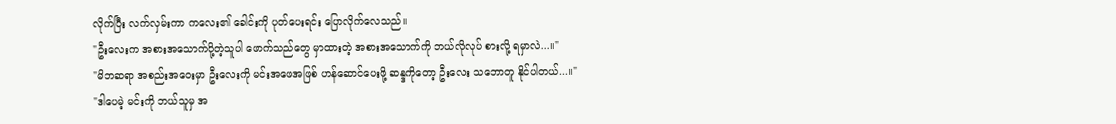လိုက်ပြီး လက်လှမ်းကာ ကလေး၏ ခေါင်းကို ပုတ်ပေးရင်း ပြောလိုက်လေသည်။
"ဦးလေးက အစားအသောက်ပို့တဲ့သူပါ ဖောက်သည်တွေ မှာထားတဲ့ အစားအသောက်ကို ဘယ်လိုလုပ် စားလို့ ရမှာလဲ...။"
"မိဘဆရာ အစည်းအဝေးမှာ ဦးလေးကို မင်းအဖေအဖြစ် ဟန်ဆောင်ပေးဖို့ ဆန္ဒကိုတော့ ဦးလေး သဘောတူ နိုင်ပါတယ်...။"
"ဒါပေမဲ့ မင်းကို ဘယ်သူမှ အ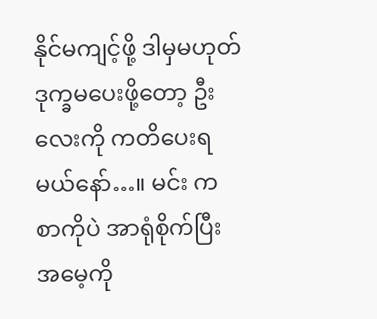နိုင်မကျင့်ဖို့ ဒါမှမဟုတ် ဒုက္ခမပေးဖို့တော့ ဦးလေးကို ကတိပေးရမယ်နော်…။ မင်း က စာကိုပဲ အာရုံစိုက်ပြီး အမေ့ကို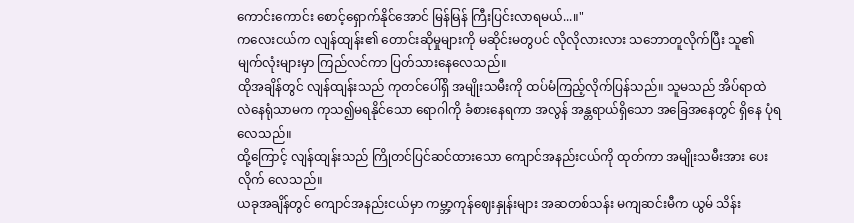ကောင်းကောင်း စောင့်ရှောက်နိုင်အောင် မြန်မြန် ကြီးပြင်းလာရမယ်...။"
ကလေးငယ်က လျန်ထျန်း၏ တောင်းဆိုမှုများကို မဆိုင်းမတွပင် လိုလိုလားလား သဘောတူလိုက်ပြီး သူ၏ မျက်လုံးများမှာ ကြည်လင်ကာ ပြတ်သားနေလေသည်။
ထိုအချိန်တွင် လျန်ထျန်းသည် ကုတင်ပေါ်ရှိ အမျိုးသမီးကို ထပ်မံကြည့်လိုက်ပြန်သည်။ သူမသည် အိပ်ရာထဲ လဲနေရုံသာမက ကုသ၍မရနိုင်သော ရောဂါကို ခံစားနေရကာ အလွန် အန္တရာယ်ရှိသော အခြေအနေတွင် ရှိနေ ပုံရလေသည်။
ထို့ကြောင့် လျန်ထျန်းသည် ကြိုတင်ပြင်ဆင်ထားသော ကျောင်အနည်းငယ်ကို ထုတ်ကာ အမျိုးသမီးအား ပေးလိုက် လေသည်။
ယခုအချိန်တွင် ကျောင်အနည်းငယ်မှာ ကမ္ဘာ့ကုန်ဈေးနှုန်းများ အဆတစ်သန်း မကျဆင်းမီက ယွမ် သိန်း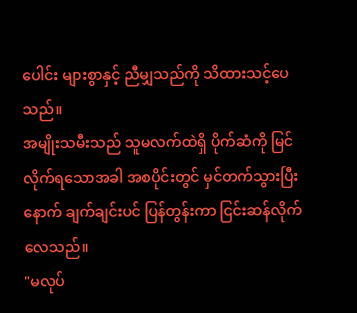ပေါင်း များစွာနှင့် ညီမျှသည်ကို သိထားသင့်ပေသည်။
အမျိုးသမီးသည် သူမလက်ထဲရှိ ပိုက်ဆံကို မြင်လိုက်ရသောအခါ အစပိုင်းတွင် မှင်တက်သွားပြီးနောက် ချက်ချင်းပင် ပြန်တွန်းကာ ငြင်းဆန်လိုက်လေသည်။
"မလုပ်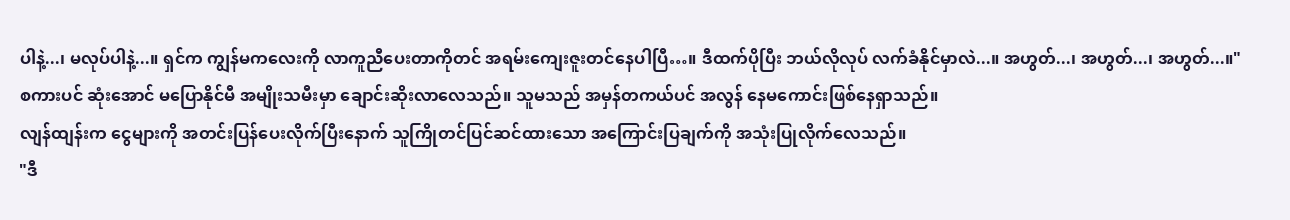ပါနဲ့...၊ မလုပ်ပါနဲ့...။ ရှင်က ကျွန်မကလေးကို လာကူညီပေးတာကိုတင် အရမ်းကျေးဇူးတင်နေပါပြီ…။ ဒီထက်ပိုပြီး ဘယ်လိုလုပ် လက်ခံနိုင်မှာလဲ...။ အဟွတ်...၊ အဟွတ်...၊ အဟွတ်...။"
စကားပင် ဆုံးအောင် မပြောနိုင်မီ အမျိုးသမီးမှာ ချောင်းဆိုးလာလေသည်။ သူမသည် အမှန်တကယ်ပင် အလွန် နေမကောင်းဖြစ်နေရှာသည်။
လျန်ထျန်းက ငွေများကို အတင်းပြန်ပေးလိုက်ပြီးနောက် သူကြိုတင်ပြင်ဆင်ထားသော အကြောင်းပြချက်ကို အသုံးပြုလိုက်လေသည်။
"ဒီ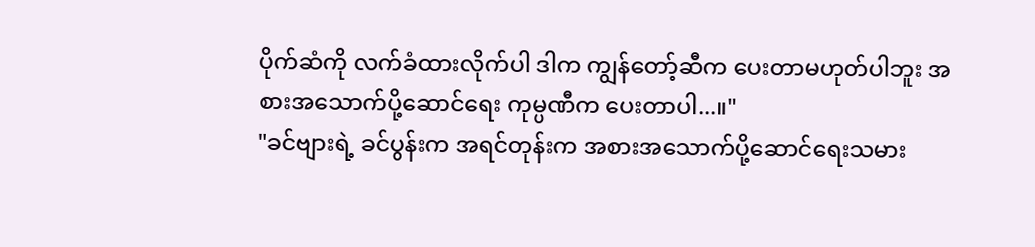ပိုက်ဆံကို လက်ခံထားလိုက်ပါ ဒါက ကျွန်တော့်ဆီက ပေးတာမဟုတ်ပါဘူး အစားအသောက်ပို့ဆောင်ရေး ကုမ္ပဏီက ပေးတာပါ...။"
"ခင်ဗျားရဲ့ ခင်ပွန်းက အရင်တုန်းက အစားအသောက်ပို့ဆောင်ရေးသမား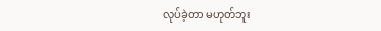လုပ်ခဲ့တာ မဟုတ်ဘူး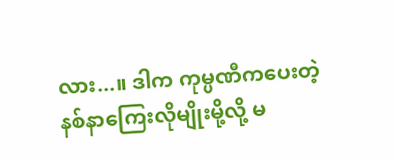လား...။ ဒါက ကုမ္ပဏီကပေးတဲ့ နစ်နာကြေးလိုမျိုးမို့လို့ မ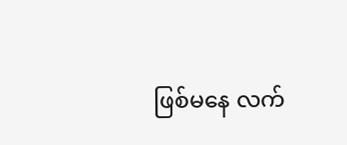ဖြစ်မနေ လက်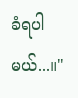ခံရပါမယ်...။"